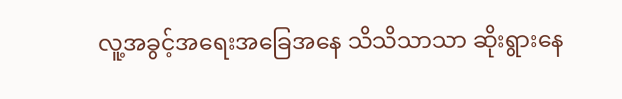လူ့အခွင့်အရေးအခြေအနေ သိသိသာသာ ဆိုးရွားနေ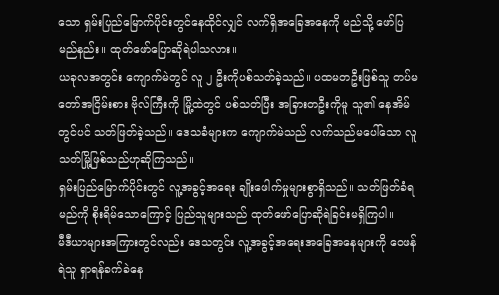သော ရှမ်းပြည်မြောက်ပိုင်းတွင်နေထိုင်လျှင် လက်ရှိအခြေအနေကို မည်သို့ ဖော်ပြမည်နည်း။ ထုတ်ဖော်ပြောဆိုရဲပါသလား။
ယခုလအတွင်း ကျောက်မဲတွင် လူ ၂ ဦးကိုပစ်သတ်ခဲ့သည်။ ပထမတဦးဖြစ်သူ တပ်မတော်အငြိမ်းစား ဗိုလ်ကြီးကို မြို့ထဲတွင် ပစ်သတ်ပြီး အခြားတဦးကိုမူ သူ၏ နေအိမ်တွင်ပင် သတ်ဖြတ်ခဲ့သည်။ ဒေသခံများက ကျောက်မဲသည် လက်သည်မပေါ်သော လူသတ်မြို့ဖြစ်သည်ဟုဆိုကြသည်။
ရှမ်းပြည်မြောက်ပိုင်းတွင် လူ့အခွင့်အရေး ချိုးဖေါက်မှုများစွာရှိသည်။ သတ်ဖြတ်ခံရမည်ကို စိုးရိမ်သောကြောင့် ပြည်သူများသည် ထုတ်ဖော်ပြောဆိုရဲခြင်းမရှိကြပါ။
မီဒီယာများအကြားတွင်လည်း ဒေသတွင်း လူ့အခွင့်အရေးအခြေအနေများကို ဝေဖန်ရဲသူ ရှာရန်ခက်ခဲနေ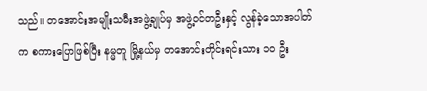သည်။ တအောင်းအမျိုးသမီးအဖွဲ့ချုပ်မှ အဖွဲ့ဝင်တဦးနှင့် လွန်ခဲ့သောအပါတ်က စကားပြောဖြစ်ပြီး နမ္မတူ မြို့နယ်မှ တအောင်းတိုင်းရင်းသား ၁၀ ဦး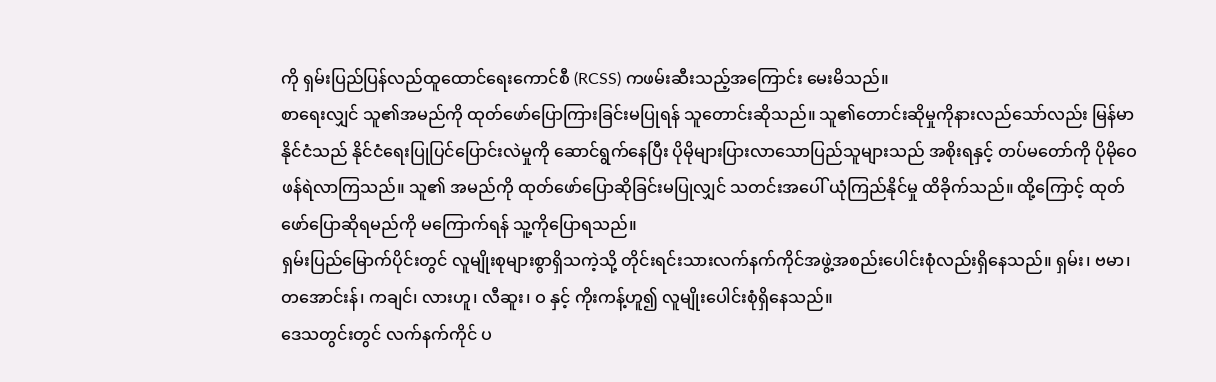ကို ရှမ်းပြည်ပြန်လည်ထူထောင်ရေးကောင်စီ (RCSS) ကဖမ်းဆီးသည့်အကြောင်း မေးမိသည်။
စာရေးလျှင် သူ၏အမည်ကို ထုတ်ဖော်ပြောကြားခြင်းမပြုရန် သူတောင်းဆိုသည်။ သူ၏တောင်းဆိုမှုကိုနားလည်သော်လည်း မြန်မာနိုင်ငံသည် နိုင်ငံရေးပြုပြင်ပြောင်းလဲမှုကို ဆောင်ရွက်နေပြီး ပိုမိုများပြားလာသောပြည်သူများသည် အစိုးရနှင့် တပ်မတော်ကို ပိုမိုဝေဖန်ရဲလာကြသည်။ သူ၏ အမည်ကို ထုတ်ဖော်ပြောဆိုခြင်းမပြုလျှင် သတင်းအပေါ် ယုံကြည်နိုင်မှု ထိခိုက်သည်။ ထို့ကြောင့် ထုတ်ဖော်ပြောဆိုရမည်ကို မကြောက်ရန် သူ့ကိုပြောရသည်။
ရှမ်းပြည်မြောက်ပိုင်းတွင် လူမျိုးစုများစွာရှိသကဲ့သို့ တိုင်းရင်းသားလက်နက်ကိုင်အဖွဲ့အစည်းပေါင်းစုံလည်းရှိနေသည်။ ရှမ်း၊ ဗမာ၊ တအောင်းန်၊ ကချင်၊ လားဟူ၊ လီဆူး၊ ဝ နှင့် ကိုးကန့်ဟူ၍ လူမျိုးပေါင်းစုံရှိနေသည်။
ဒေသတွင်းတွင် လက်နက်ကိုင် ပ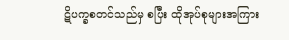ဋိပက္ခစတင်သည်မှ စပြီး ထိုအုပ်စုများအကြား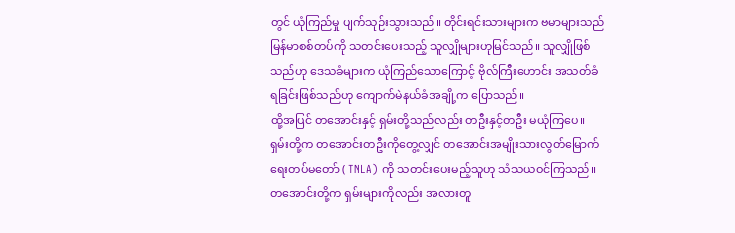တွင် ယုံကြည်မှု ပျက်သုဉ်းသွားသည်။ တိုင်းရင်းသားများက ဗမာများသည် မြန်မာစစ်တပ်ကို သတင်းပေးသည့် သူလျှိုများဟုမြင်သည်။ သူလျှိုဖြစ်သည်ဟု ဒေသခံများက ယုံကြည်သောကြောင့် ဗိုလ်ကြီးဟောင်း အသတ်ခံရခြင်းဖြစ်သည်ဟု ကျောက်မဲနယ်ခံအချို့က ပြောသည်။
ထို့အပြင် တအောင်းနှင့် ရှမ်းတို့သည်လည်း တဦးနှင့်တဦး မယုံကြပေ။ ရှမ်းတို့က တအောင်းတဦးကိုတွေ့လျှင် တအောင်းအမျိုးသားလွတ်မြောက်ရေးတပ်မတော် ( TNLA) ကို သတင်းပေးမည့်သူဟု သံသယဝင်ကြသည်။ တအောင်းတို့က ရှမ်းများကိုလည်း အလားတူ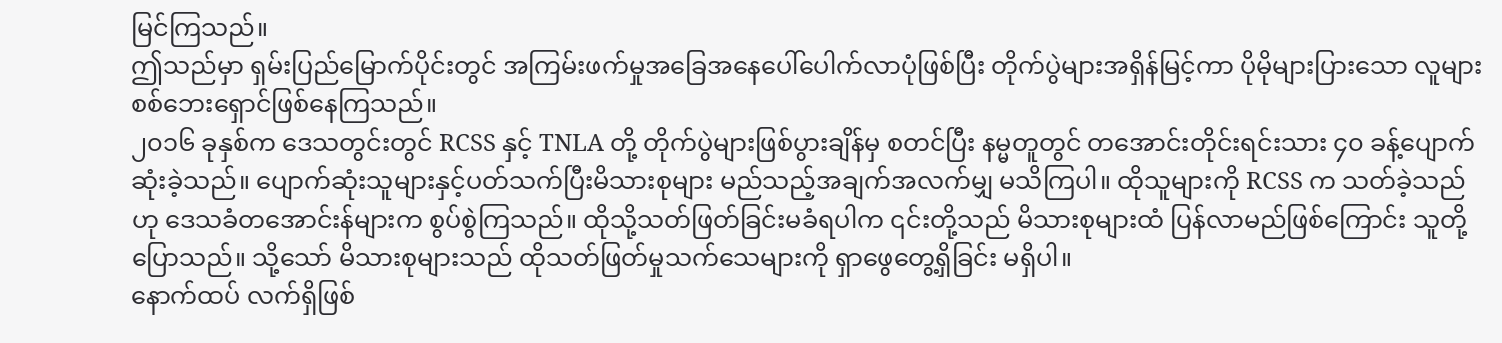မြင်ကြသည်။
ဤသည်မှာ ရှမ်းပြည်မြောက်ပိုင်းတွင် အကြမ်းဖက်မှုအခြေအနေပေါ်ပေါက်လာပုံဖြစ်ပြီး တိုက်ပွဲများအရှိန်မြင့်ကာ ပိုမိုများပြားသော လူများ စစ်ဘေးရှောင်ဖြစ်နေကြသည်။
၂၀၁၆ ခုနှစ်က ဒေသတွင်းတွင် RCSS နှင့် TNLA တို့ တိုက်ပွဲများဖြစ်ပွားချိန်မှ စတင်ပြီး နမ္မတူတွင် တအောင်းတိုင်းရင်းသား ၄၀ ခန့်ပျောက်ဆုံးခဲ့သည်။ ပျောက်ဆုံးသူများနှင့်ပတ်သက်ပြီးမိသားစုများ မည်သည့်အချက်အလက်မျှ မသိကြပါ။ ထိုသူများကို RCSS က သတ်ခဲ့သည်ဟု ဒေသခံတအောင်းန်များက စွပ်စွဲကြသည်။ ထိုသို့သတ်ဖြတ်ခြင်းမခံရပါက ၎င်းတို့သည် မိသားစုများထံ ပြန်လာမည်ဖြစ်ကြောင်း သူတို့ပြောသည်။ သို့သော် မိသားစုများသည် ထိုသတ်ဖြတ်မှုသက်သေများကို ရှာဖွေတွေ့ရှိခြင်း မရှိပါ။
နောက်ထပ် လက်ရှိဖြစ်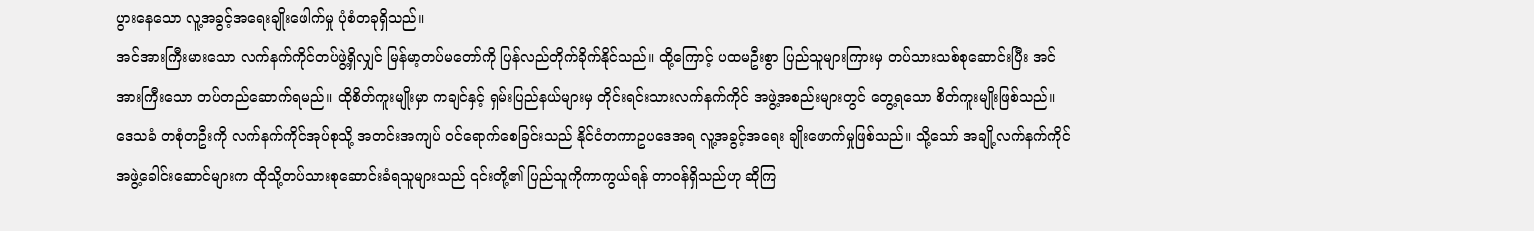ပွားနေသော လူ့အခွင့်အရေးချိုးဖေါက်မှု ပုံစံတခုရှိသည်။
အင်အားကြီးမားသော လက်နက်ကိုင်တပ်ဖွဲ့ရှိလျှင် မြန်မာ့တပ်မတော်ကို ပြန်လည်တိုက်ခိုက်နိုင်သည်။ ထို့ကြောင့် ပထမဦးစွာ ပြည်သူများကြားမှ တပ်သားသစ်စုဆောင်းပြီး အင်အားကြီးသော တပ်တည်ဆောက်ရမည်။ ထိုစိတ်ကူးမျိုးမှာ ကချင်နှင့် ရှမ်းပြည်နယ်များမှ တိုင်းရင်းသားလက်နက်ကိုင် အဖွဲ့အစည်းများတွင် တွေ့ရသော စိတ်ကူးမျိုးဖြစ်သည်။
ဒေသခံ တစုံတဦးကို လက်နက်ကိုင်အုပ်စုသို့ အတင်းအကျပ် ဝင်ရောက်စေခြင်းသည် နိုင်ငံတကာဥပဒေအရ လူ့အခွင့်အရေး ချိုးဖောက်မှုဖြစ်သည်။ သို့သော် အချို့လက်နက်ကိုင်အဖွဲ့ခေါင်းဆောင်များက ထိုသို့တပ်သားစုဆောင်းခံရသူများသည် ၎င်းတို့၏ ပြည်သူကိုကာကွယ်ရန် တာဝန်ရှိသည်ဟု ဆိုကြ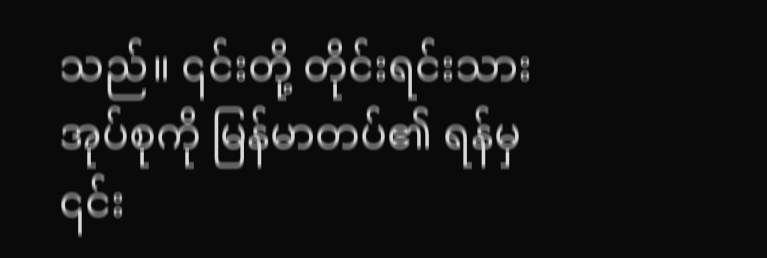သည်။ ၎င်းတို့ တိုင်းရင်းသားအုပ်စုကို မြန်မာတပ်၏ ရန်မှ ၎င်း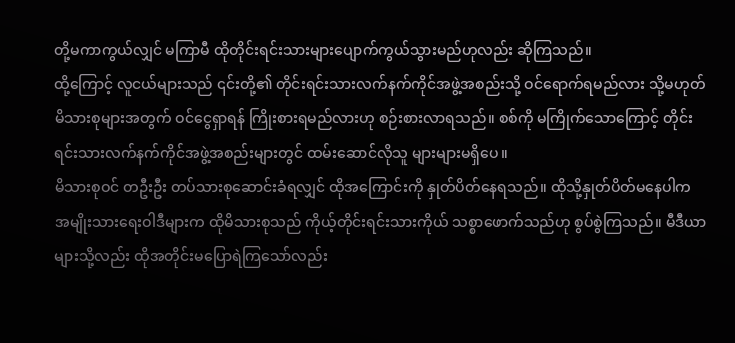တို့မကာကွယ်လျှင် မကြာမီ ထိုတိုင်းရင်းသားများပျောက်ကွယ်သွားမည်ဟုလည်း ဆိုကြသည်။
ထို့ကြောင့် လူငယ်များသည် ၎င်းတို့၏ တိုင်းရင်းသားလက်နက်ကိုင်အဖွဲ့အစည်းသို့ ဝင်ရောက်ရမည်လား သို့မဟုတ် မိသားစုများအတွက် ဝင်ငွေရှာရန် ကြိုးစားရမည်လားဟု စဉ်းစားလာရသည်။ စစ်ကို မကြိုက်သောကြောင့် တိုင်းရင်းသားလက်နက်ကိုင်အဖွဲ့အစည်းများတွင် ထမ်းဆောင်လိုသူ များများမရှိပေ။
မိသားစုဝင် တဦးဦး တပ်သားစုဆောင်းခံရလျှင် ထိုအကြောင်းကို နှုတ်ပိတ်နေရသည်။ ထိုသို့နှုတ်ပိတ်မနေပါက အမျိုးသားရေးဝါဒီများက ထိုမိသားစုသည် ကိုယ့်တိုင်းရင်းသားကိုယ် သစ္စာဖောက်သည်ဟု စွပ်စွဲကြသည်။ မီဒီယာများသို့လည်း ထိုအတိုင်းမပြောရဲကြသော်လည်း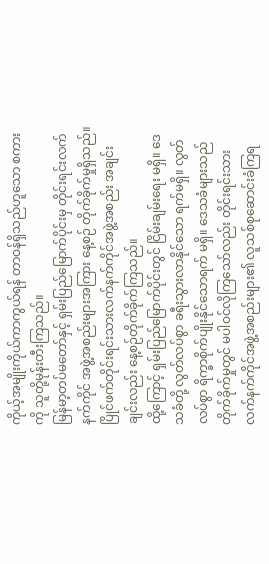ကိုယ့်အမျိုးကိုယ်ကာကွယ်ရန် တာဝန်ရှိသည်ဟူသော စကားကို သူတို့မုန်းတီးကြသည်။
မြန်မာ့တပ်မတော်နှင့် ရှမ်းပြည်မြောက်ပိုင်းမှ တိုင်းရင်းလက်နက်ကိုင် အဖွဲ့အစည်းများအကြား နေ့စဉ် တိုက်ခိုက်မှုရှိသည်။ ပြိုင်ဖက်တိုင်းရင်းသားလက်နက်ကိုင်အဖွဲ့အစည်း အချင်းချင်းလည်း နေ့စဉ်တိုက်ခိုက်ကြသည်။
ထို့ကြောင့် ရှမ်းပြည်မြောက်ပိုင်းတွင် ငြိမ်းချမ်းရေး မရှိ။ ဒေသခံတို့ လွတ်လပ်စွာ ခရီးသွားလာနိုင်သော ရက်မရှိ။ လွတ်လပ်စွာ ရိက္ခာစိုက်ပျိုးနိုင်သောရက် မရှိ။ ဒေသခံများသည် တိုက်ခိုက်မှုတွင် မပါဝင်လိုကြသော်လည်း တိုင်းရင်းသားလက်နက်ကိုင်အဖွဲ့အစည်းများ၏ လူသစ်စုဆောင်းခံကြရ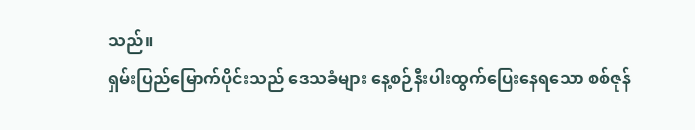သည်။
ရှမ်းပြည်မြောက်ပိုင်းသည် ဒေသခံများ နေ့စဉ်နီးပါးထွက်ပြေးနေရသော စစ်ဇုန်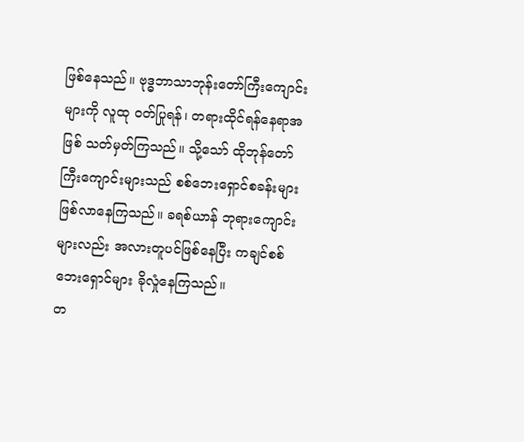ဖြစ်နေသည်။ ဗုဒ္ဓဘာသာဘုန်းတော်ကြီးကျောင်းများကို လူထု ဝတ်ပြုရန်၊ တရားထိုင်ရန်နေရာအဖြစ် သတ်မှတ်ကြသည်။ သို့သော် ထိုဘုန်တော်ကြီးကျောင်းများသည် စစ်ဘေးရှောင်စခန်းများ ဖြစ်လာနေကြသည်။ ခရစ်ယာန် ဘုရားကျောင်းများလည်း အလားတူပင်ဖြစ်နေပြီး ကချင်စစ်ဘေးရှောင်များ ခိုလှုံနေကြသည်။
တ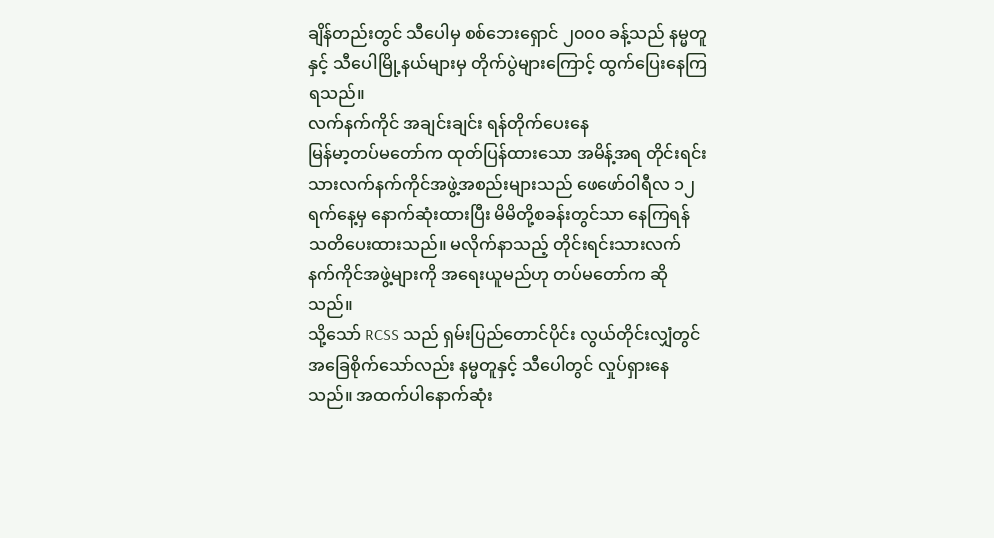ချိန်တည်းတွင် သီပေါမှ စစ်ဘေးရှောင် ၂၀၀၀ ခန့်သည် နမ္မတူနှင့် သီပေါမြို့နယ်များမှ တိုက်ပွဲများကြောင့် ထွက်ပြေးနေကြရသည်။
လက်နက်ကိုင် အချင်းချင်း ရန်တိုက်ပေးနေ
မြန်မာ့တပ်မတော်က ထုတ်ပြန်ထားသော အမိန့်အရ တိုင်းရင်းသားလက်နက်ကိုင်အဖွဲ့အစည်းများသည် ဖေဖော်ဝါရီလ ၁၂ ရက်နေ့မှ နောက်ဆုံးထားပြီး မိမိတို့စခန်းတွင်သာ နေကြရန် သတိပေးထားသည်။ မလိုက်နာသည့် တိုင်းရင်းသားလက်နက်ကိုင်အဖွဲ့များကို အရေးယူမည်ဟု တပ်မတော်က ဆိုသည်။
သို့သော် RCSS သည် ရှမ်းပြည်တောင်ပိုင်း လွယ်တိုင်းလျှံတွင် အခြေစိုက်သော်လည်း နမ္မတူနှင့် သီပေါတွင် လှုပ်ရှားနေသည်။ အထက်ပါနောက်ဆုံး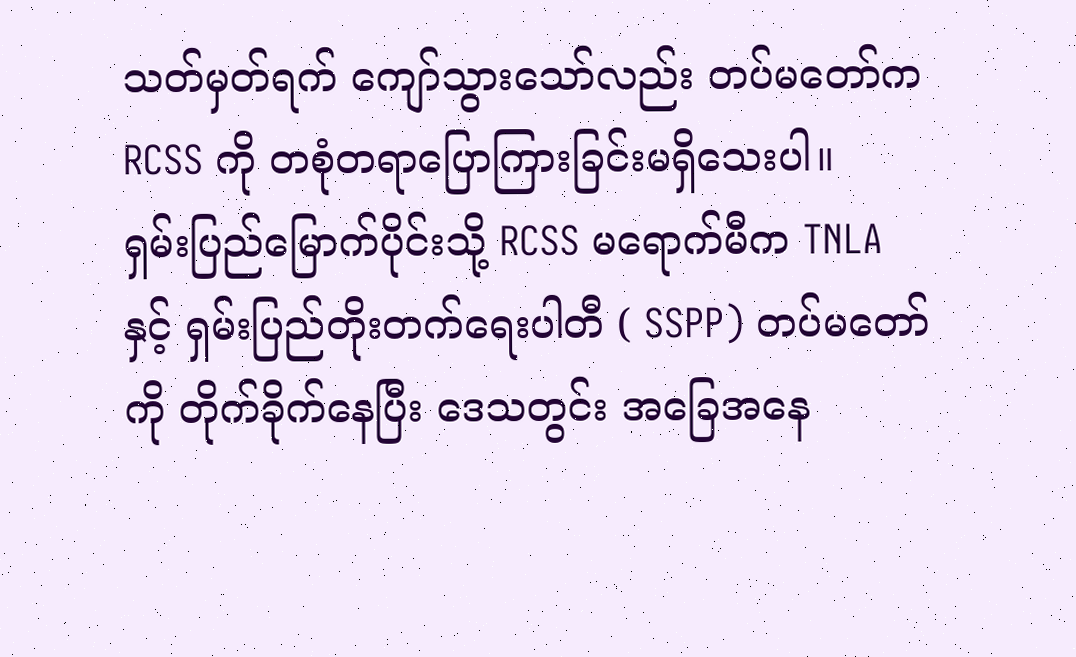သတ်မှတ်ရက် ကျော်သွားသော်လည်း တပ်မတော်က RCSS ကို တစုံတရာပြောကြားခြင်းမရှိသေးပါ။
ရှမ်းပြည်မြောက်ပိုင်းသို့ RCSS မရောက်မီက TNLA နှင့် ရှမ်းပြည်တိုးတက်ရေးပါတီ ( SSPP) တပ်မတော်ကို တိုက်ခိုက်နေပြီး ဒေသတွင်း အခြေအနေ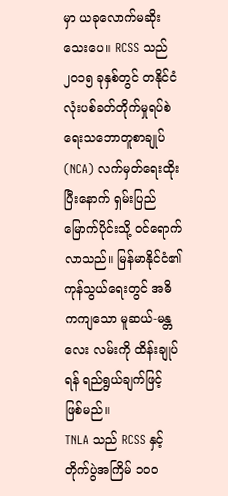မှာ ယခုလောက်မဆိုးသေးပေ။ RCSS သည် ၂၀၁၅ ခုနှစ်တွင် တနိုင်ငံလုံးပစ်ခတ်တိုက်မှုရပ်စဲရေးသဘောတူစာချုပ် (NCA) လက်မှတ်ရေးထိုးပြီးနောက် ရှမ်းပြည်မြောက်ပိုင်းသို့ ဝင်ရောက်လာသည်။ မြန်မာနိုင်ငံ၏ ကုန်သွယ်ရေးတွင် အဓိကကျသော မူဆယ်-မန္တလေး လမ်းကို ထိန်းချုပ်ရန် ရည်ရွယ်ချက်ဖြင့် ဖြစ်မည်။
TNLA သည် RCSS နှင့်တိုက်ပွဲအကြိမ် ၁၀၀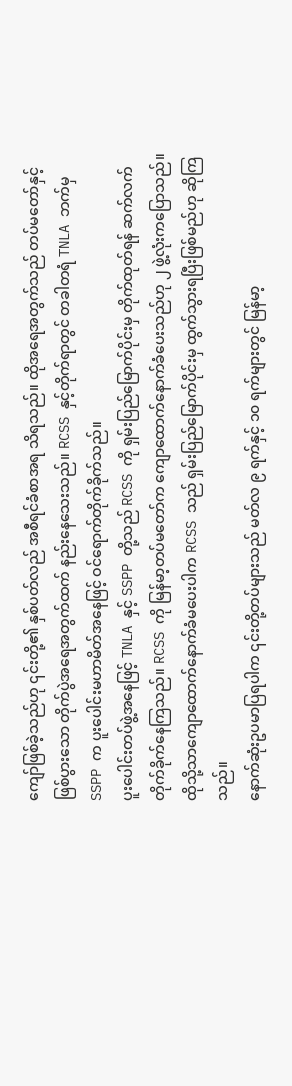ကျော်ဖြစ်ခဲ့သည်ဟု ၎င်းတို့၏ နှစ်ပတ်လည် အစီရင်ခံစာအရ သိရသည်။ ထိုအရေအတွက်သည် တပ်မတော်နှင့် ဖြစ်ပွားသော တိုက်ပွဲအရေအတွက်ထက် နည်းနေသေးသည်။ RCSS နှင့်တိုက်ရာတွင် တခါတရံ TNLA ဘက်မှ SSPP က ပူးပေါင်းမဟာမိတ်အနေဖြင့် ဝင်ရောက်တိုက်ခိုက်သည်။
ပူးပေါင်းတပ်ဖွဲ့အနေဖြင့် TNLA နှင့် SSPP တို့သည် RCSS ကို ရှမ်းပြည်မြောက်ပိုင်းမှ တိုက်ထုတ်ရန် ဆက်လက်တိုက်ခိုက်နေကြသည်။ RCSS ကို မြန်မာ့တပ်မတော်က ကျောထောက်နောက်ခံပေးသည်ဟု ၂ ဖွဲ့လုံးကပြောသည်။ ထိုသို့သာကျောထောက်နောက်ခံမပေးပါက RCSS သည် ရှမ်းပြည်မြောက်ပိုင်းမှ ထွက်သွားရပြီးဖြစ်မည်ဟု ဆိုကြသည်။
နောက်ဆုံးဥပမာပြရပါက ၎င်းတို့တပ်များသည် မတ်လ ၉ ရက်နှင့် ၁၀ ရက်များတွင် မြန်မာ့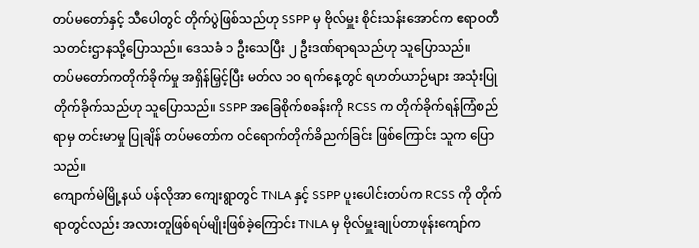တပ်မတော်နှင့် သီပေါတွင် တိုက်ပွဲဖြစ်သည်ဟု SSPP မှ ဗိုလ်မှူး စိုင်းသန်းအောင်က ဧရာဝတီ သတင်းဌာနသို့ပြောသည်။ ဒေသခံ ၁ ဦးသေပြီး ၂ ဦးဒဏ်ရာရသည်ဟု သူပြောသည်။
တပ်မတော်ကတိုက်ခိုက်မှု အရှိန်မြှင့်ပြီး မတ်လ ၁၀ ရက်နေ့တွင် ရဟတ်ယာဉ်များ အသုံးပြုတိုက်ခိုက်သည်ဟု သူပြောသည်။ SSPP အခြေစိုက်စခန်းကို RCSS က တိုက်ခိုက်ရန်ကြံစည်ရာမှ တင်းမာမှု ပြုချိန် တပ်မတော်က ဝင်ရောက်တိုက်ခိညက်ခြင်း ဖြစ်ကြောင်း သူက ပြောသည်။
ကျောက်မဲမြို့နယ် ပန်လိုအာ ကျေးရွာတွင် TNLA နှင့် SSPP ပူးပေါင်းတပ်က RCSS ကို တိုက်ရာတွင်လည်း အလားတူဖြစ်ရပ်မျိုးဖြစ်ခဲ့ကြောင်း TNLA မှ ဗိုလ်မှူးချုပ်တာဖုန်းကျော်က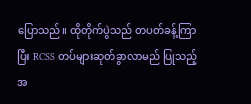ပြောသည်။ ထိုတိုက်ပွဲသည် တပတ်ခန့်ကြာပြီး RCSS တပ်များဆုတ်ခွာလာမည် ပြုသည့်အ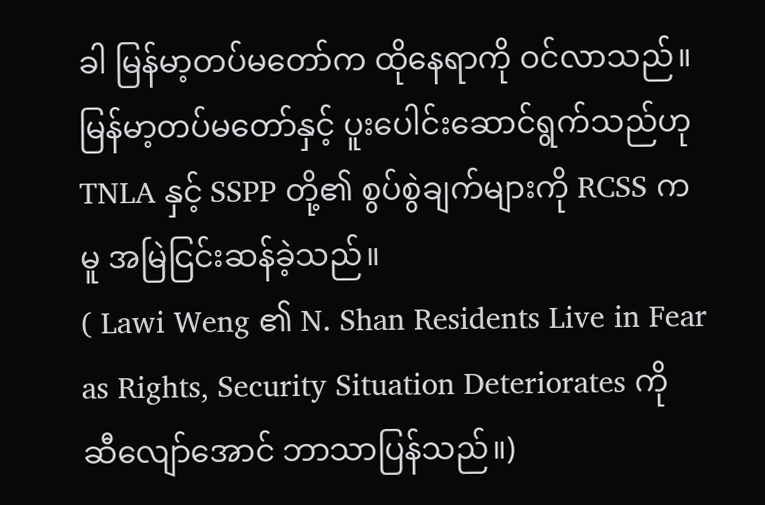ခါ မြန်မာ့တပ်မတော်က ထိုနေရာကို ဝင်လာသည်။
မြန်မာ့တပ်မတော်နှင့် ပူးပေါင်းဆောင်ရွက်သည်ဟု TNLA နှင့် SSPP တို့၏ စွပ်စွဲချက်များကို RCSS ကမူ အမြဲငြင်းဆန်ခဲ့သည်။
( Lawi Weng ၏ N. Shan Residents Live in Fear as Rights, Security Situation Deteriorates ကို ဆီလျော်အောင် ဘာသာပြန်သည်။)